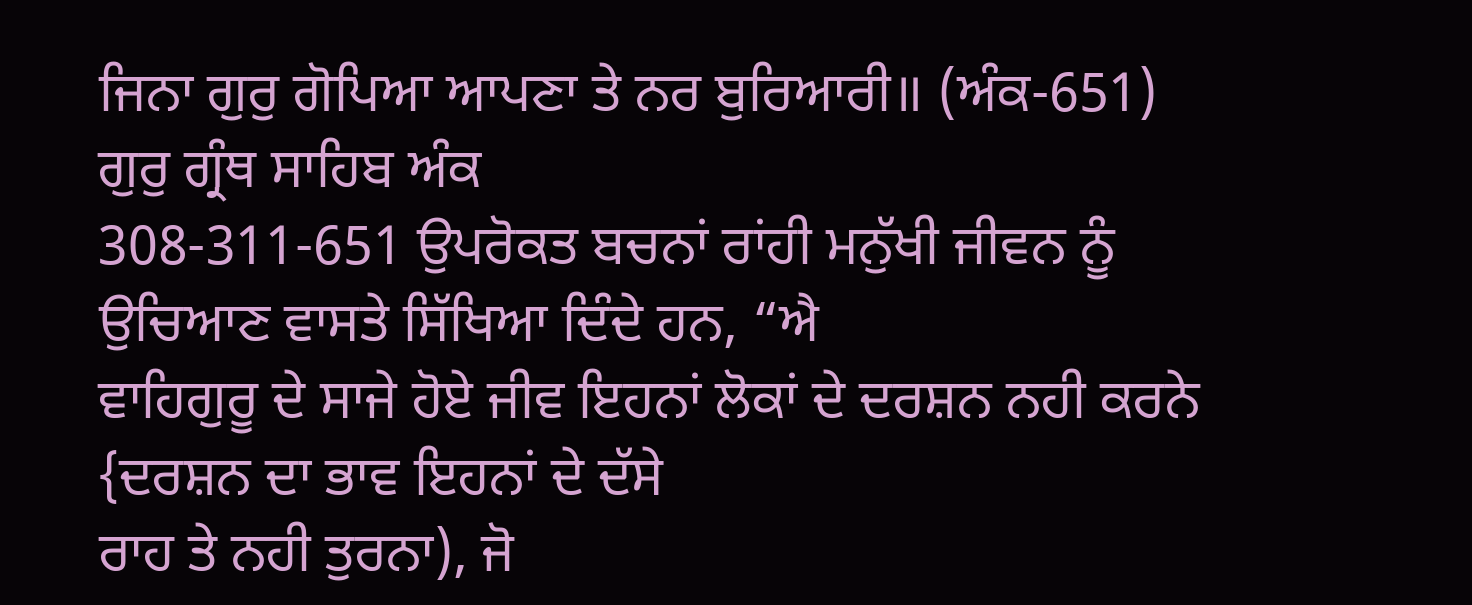ਜਿਨਾ ਗੁਰੁ ਗੋਪਿਆ ਆਪਣਾ ਤੇ ਨਰ ਬੁਰਿਆਰੀ॥ (ਅੰਕ-651)
ਗੁਰੁ ਗ੍ਰੰਥ ਸਾਹਿਬ ਅੰਕ
308-311-651 ਉਪਰੋਕਤ ਬਚਨਾਂ ਰਾਂਹੀ ਮਨੁੱਖੀ ਜੀਵਨ ਨੂੰ ਉਚਿਆਣ ਵਾਸਤੇ ਸਿੱਖਿਆ ਦਿੰਦੇ ਹਨ, “ਐ
ਵਾਹਿਗੁਰੂ ਦੇ ਸਾਜੇ ਹੋਏ ਜੀਵ ਇਹਨਾਂ ਲੋਕਾਂ ਦੇ ਦਰਸ਼ਨ ਨਹੀ ਕਰਨੇ {ਦਰਸ਼ਨ ਦਾ ਭਾਵ ਇਹਨਾਂ ਦੇ ਦੱਸੇ
ਰਾਹ ਤੇ ਨਹੀ ਤੁਰਨਾ), ਜੋ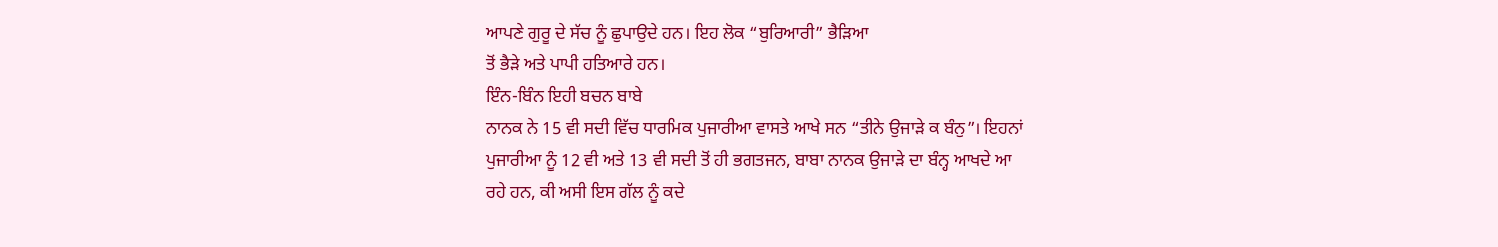ਆਪਣੇ ਗੁਰੂ ਦੇ ਸੱਚ ਨੂੰ ਛੁਪਾਉਦੇ ਹਨ। ਇਹ ਲੋਕ “ਬੁਰਿਆਰੀ” ਭੈੜਿਆ
ਤੋਂ ਭੈੜੇ ਅਤੇ ਪਾਪੀ ਹਤਿਆਰੇ ਹਨ।
ਇੰਨ-ਬਿੰਨ ਇਹੀ ਬਚਨ ਬਾਬੇ
ਨਾਨਕ ਨੇ 15 ਵੀ ਸਦੀ ਵਿੱਚ ਧਾਰਮਿਕ ਪੁਜਾਰੀਆ ਵਾਸਤੇ ਆਖੇ ਸਨ “ਤੀਨੇ ਉਜਾੜੇ ਕ ਬੰਨੁ”। ਇਹਨਾਂ
ਪੁਜਾਰੀਆ ਨੂੰ 12 ਵੀ ਅਤੇ 13 ਵੀ ਸਦੀ ਤੋਂ ਹੀ ਭਗਤਜਨ, ਬਾਬਾ ਨਾਨਕ ਉਜਾੜੇ ਦਾ ਬੰਨ੍ਹ ਆਖਦੇ ਆ
ਰਹੇ ਹਨ, ਕੀ ਅਸੀ ਇਸ ਗੱਲ ਨੂੰ ਕਦੇ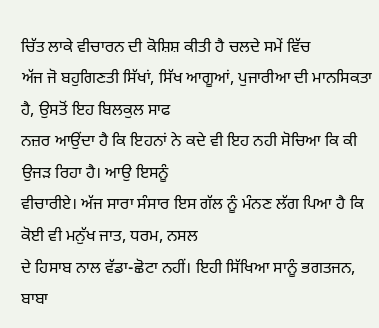ਚਿੱਤ ਲਾਕੇ ਵੀਚਾਰਨ ਦੀ ਕੋਸ਼ਿਸ਼ ਕੀਤੀ ਹੈ ਚਲਦੇ ਸਮੇਂ ਵਿੱਚ
ਅੱਜ ਜੋ ਬਹੁਗਿਣਤੀ ਸਿੱਖਾਂ, ਸਿੱਖ ਆਗੂਆਂ, ਪੁਜਾਰੀਆ ਦੀ ਮਾਨਸਿਕਤਾ ਹੈ, ਉਸਤੋਂ ਇਹ ਬਿਲਕੁਲ ਸਾਫ
ਨਜ਼ਰ ਆਉਂਦਾ ਹੈ ਕਿ ਇਹਨਾਂ ਨੇ ਕਦੇ ਵੀ ਇਹ ਨਹੀ ਸੋਚਿਆ ਕਿ ਕੀ ਉਜੜ ਰਿਹਾ ਹੈ। ਆਉ ਇਸਨੂੰ
ਵੀਚਾਰੀਏ। ਅੱਜ ਸਾਰਾ ਸੰਸਾਰ ਇਸ ਗੱਲ ਨੂੰ ਮੰਨਣ ਲੱਗ ਪਿਆ ਹੈ ਕਿ ਕੋਈ ਵੀ ਮਨੁੱਖ ਜਾਤ, ਧਰਮ, ਨਸਲ
ਦੇ ਹਿਸਾਬ ਨਾਲ ਵੱਡਾ-ਛੋਟਾ ਨਹੀਂ। ਇਹੀ ਸਿੱਖਿਆ ਸਾਨੂੰ ਭਗਤਜਨ, ਬਾਬਾ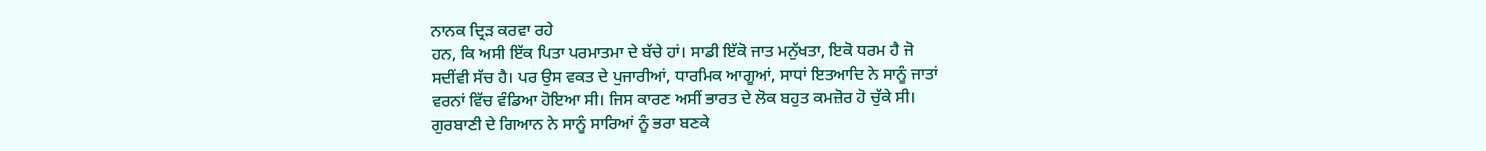ਨਾਨਕ ਦ੍ਰਿੜ ਕਰਵਾ ਰਹੇ
ਹਨ, ਕਿ ਅਸੀ ਇੱਕ ਪਿਤਾ ਪਰਮਾਤਮਾ ਦੇ ਬੱਚੇ ਹਾਂ। ਸਾਡੀ ਇੱਕੋ ਜਾਤ ਮਨੁੱਖਤਾ, ਇਕੋ ਧਰਮ ਹੈ ਜੋ
ਸਦੀਂਵੀ ਸੱਚ ਹੈ। ਪਰ ਉਸ ਵਕਤ ਦੇ ਪੁਜਾਰੀਆਂ, ਧਾਰਮਿਕ ਆਗੂਆਂ, ਸਾਧਾਂ ਇਤਆਦਿ ਨੇ ਸਾਨੂੰ ਜਾਤਾਂ
ਵਰਨਾਂ ਵਿੱਚ ਵੰਡਿਆ ਹੋਇਆ ਸੀ। ਜਿਸ ਕਾਰਣ ਅਸੀਂ ਭਾਰਤ ਦੇ ਲੋਕ ਬਹੁਤ ਕਮਜ਼ੋਰ ਹੋ ਚੁੱਕੇ ਸੀ।
ਗੁਰਬਾਣੀ ਦੇ ਗਿਆਨ ਨੇ ਸਾਨੂੰ ਸਾਰਿਆਂ ਨੂੰ ਭਰਾ ਬਣਕੇ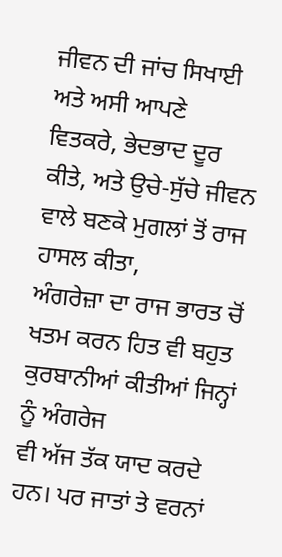ਜੀਵਨ ਦੀ ਜਾਂਚ ਸਿਖਾਈ ਅਤੇ ਅਸੀ ਆਪਣੇ
ਵਿਤਕਰੇ, ਭੇਦਭਾਦ ਦੂਰ ਕੀਤੇ, ਅਤੇ ਉਚੇ-ਸੁੱਚੇ ਜੀਵਨ ਵਾਲੇ ਬਣਕੇ ਮੁਗਲਾਂ ਤੋਂ ਰਾਜ ਹਾਸਲ ਕੀਤਾ,
ਅੰਗਰੇਜ਼ਾ ਦਾ ਰਾਜ ਭਾਰਤ ਚੋਂ ਖਤਮ ਕਰਨ ਹਿਤ ਵੀ ਬਹੁਤ ਕੁਰਬਾਨੀਆਂ ਕੀਤੀਆਂ ਜਿਨ੍ਹਾਂ ਨੂੰ ਅੰਗਰੇਜ
ਵੀ ਅੱਜ ਤੱਕ ਯਾਦ ਕਰਦੇ ਹਨ। ਪਰ ਜਾਤਾਂ ਤੇ ਵਰਨਾਂ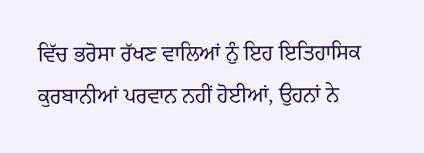ਵਿੱਚ ਭਰੋਸਾ ਰੱਖਣ ਵਾਲਿਆਂ ਨੁੰ ਇਹ ਇਤਿਹਾਸਿਕ
ਕੁਰਬਾਨੀਆਂ ਪਰਵਾਨ ਨਹੀਂ ਹੋਈਆਂ, ਉਹਨਾਂ ਨੇ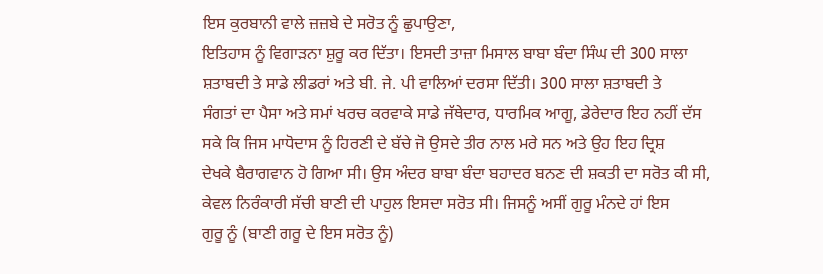ਇਸ ਕੁਰਬਾਨੀ ਵਾਲੇ ਜ਼ਜ਼ਬੇ ਦੇ ਸਰੋਤ ਨੂੰ ਛੁਪਾਉਣਾ,
ਇਤਿਹਾਸ ਨੂੰ ਵਿਗਾੜਨਾ ਸ਼ੁਰੂ ਕਰ ਦਿੱਤਾ। ਇਸਦੀ ਤਾਜ਼ਾ ਮਿਸਾਲ ਬਾਬਾ ਬੰਦਾ ਸਿੰਘ ਦੀ 300 ਸਾਲਾ
ਸ਼ਤਾਬਦੀ ਤੇ ਸਾਡੇ ਲੀਡਰਾਂ ਅਤੇ ਬੀ. ਜੇ. ਪੀ ਵਾਲਿਆਂ ਦਰਸਾ ਦਿੱਤੀ। 300 ਸਾਲਾ ਸ਼ਤਾਬਦੀ ਤੇ
ਸੰਗਤਾਂ ਦਾ ਪੈਸਾ ਅਤੇ ਸਮਾਂ ਖਰਚ ਕਰਵਾਕੇ ਸਾਡੇ ਜੱਥੇਦਾਰ, ਧਾਰਮਿਕ ਆਗੂ, ਡੇਰੇਦਾਰ ਇਹ ਨਹੀਂ ਦੱਸ
ਸਕੇ ਕਿ ਜਿਸ ਮਾਧੋਦਾਸ ਨੂੰ ਹਿਰਣੀ ਦੇ ਬੱਚੇ ਜੋ ਉਸਦੇ ਤੀਰ ਨਾਲ ਮਰੇ ਸਨ ਅਤੇ ਉਹ ਇਹ ਦ੍ਰਿਸ਼
ਦੇਖਕੇ ਬੈਰਾਗਵਾਨ ਹੋ ਗਿਆ ਸੀ। ਉਸ ਅੰਦਰ ਬਾਬਾ ਬੰਦਾ ਬਹਾਦਰ ਬਨਣ ਦੀ ਸ਼ਕਤੀ ਦਾ ਸਰੋਤ ਕੀ ਸੀ,
ਕੇਵਲ ਨਿਰੰਕਾਰੀ ਸੱਚੀ ਬਾਣੀ ਦੀ ਪਾਹੁਲ ਇਸਦਾ ਸਰੋਤ ਸੀ। ਜਿਸਨੂੰ ਅਸੀਂ ਗੁਰੂ ਮੰਨਦੇ ਹਾਂ ਇਸ
ਗੁਰੂ ਨੂੰ (ਬਾਣੀ ਗਰੂ ਦੇ ਇਸ ਸਰੋਤ ਨੂੰ)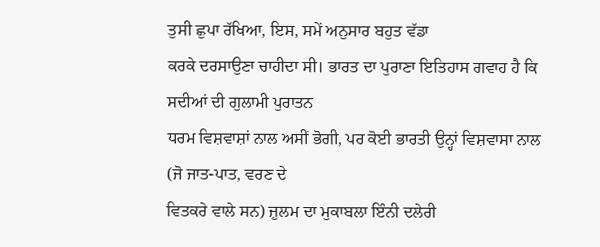ਤੁਸੀ ਛੁਪਾ ਰੱਖਿਆ, ਇਸ, ਸਮੇਂ ਅਨੁਸਾਰ ਬਹੁਤ ਵੱਡਾ
ਕਰਕੇ ਦਰਸਾਉਣਾ ਚਾਹੀਦਾ ਸੀ। ਭਾਰਤ ਦਾ ਪੁਰਾਣਾ ਇਤਿਹਾਸ ਗਵਾਹ ਹੈ ਕਿ ਸਦੀਆਂ ਦੀ ਗੁਲਾਮੀ ਪੁਰਾਤਨ
ਧਰਮ ਵਿਸ਼ਵਾਸ਼ਾਂ ਨਾਲ ਅਸੀਂ ਭੋਗੀ, ਪਰ ਕੋਈ ਭਾਰਤੀ ਉਨ੍ਹਾਂ ਵਿਸ਼ਵਾਸਾ ਨਾਲ (ਜੋ ਜਾਤ-ਪਾਤ, ਵਰਣ ਦੇ
ਵਿਤਕਰੇ ਵਾਲੇ ਸਨ) ਜ਼ੁਲਮ ਦਾ ਮੁਕਾਬਲਾ ਇੰਨੀ ਦਲੇਰੀ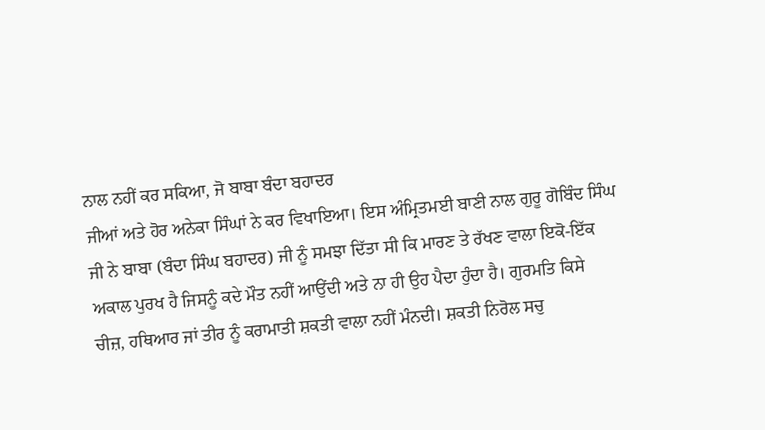ਨਾਲ ਨਹੀਂ ਕਰ ਸਕਿਆ, ਜੋ ਬਾਬਾ ਬੰਦਾ ਬਹਾਦਰ
ਜੀਆਂ ਅਤੇ ਹੋਰ ਅਨੇਕਾ ਸਿੰਘਾਂ ਨੇ ਕਰ ਵਿਖਾਇਆ। ਇਸ ਅੰਮ੍ਰਿਤਮਈ ਬਾਣੀ ਨਾਲ ਗੁਰੂ ਗੋਬਿੰਦ ਸਿੰਘ
ਜੀ ਨੇ ਬਾਬਾ (ਬੰਦਾ ਸਿੰਘ ਬਹਾਦਰ) ਜੀ ਨੂੰ ਸਮਝਾ ਦਿੱਤਾ ਸੀ ਕਿ ਮਾਰਣ ਤੇ ਰੱਖਣ ਵਾਲਾ ਇਕੋ-ਇੱਕ
ਅਕਾਲ ਪੁਰਖ ਹੈ ਜਿਸਨੂੰ ਕਦੇ ਮੌਤ ਨਹੀਂ ਆਉਂਦੀ ਅਤੇ ਨਾ ਹੀ ਉਹ ਪੈਦਾ ਹੁੰਦਾ ਹੈ। ਗੁਰਮਤਿ ਕਿਸੇ
ਚੀਜ਼, ਹਥਿਆਰ ਜਾਂ ਤੀਰ ਨੂੰ ਕਰਾਮਾਤੀ ਸ਼ਕਤੀ ਵਾਲਾ ਨਹੀਂ ਮੰਨਦੀ। ਸ਼ਕਤੀ ਨਿਰੋਲ ਸਚੁ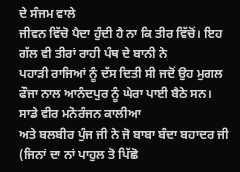ਦੇ ਸੰਜਮ ਵਾਲੇ
ਜੀਵਨ ਵਿੱਚੋ ਪੈਦਾ ਹੁੰਦੀ ਹੈ ਨਾ ਕਿ ਤੀਰ ਵਿੱਚੋਂ। ਇਹ ਗੱਲ ਵੀ ਤੀਰਾਂ ਰਾਹੀ ਪੰਥ ਦੇ ਬਾਨੀ ਨੇ
ਪਹਾੜੀ ਰਾਜਿਆਂ ਨੂੰ ਦੱਸ ਦਿਤੀ ਸੀ ਜਦੋਂ ਉਹ ਮੁਗਲ ਫੌਜਾ ਨਾਲ ਆਨੰਦਪੁਰ ਨੂੰ ਘੇਰਾ ਪਾਈ ਬੈਠੇ ਸਨ।
ਸਾਡੇ ਵੀਰ ਮਨੋਰੰਜਨ ਕਾਲੀਆ
ਅਤੇ ਬਲਬੀਰ ਪੁੰਜ ਜੀ ਨੇ ਜੋ ਬਾਬਾ ਬੰਦਾ ਬਹਾਦਰ ਜੀ (ਜਿਨਾਂ ਦਾ ਨਾਂ ਪਾਹੁਲ ਤੋ ਪਿੱਛੋ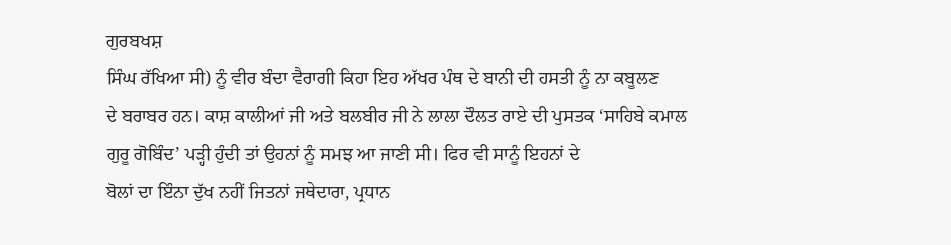ਗੁਰਬਖਸ਼
ਸਿੰਘ ਰੱਖਿਆ ਸੀ) ਨੂੰ ਵੀਰ ਬੰਦਾ ਵੈਰਾਗੀ ਕਿਹਾ ਇਹ ਅੱਖਰ ਪੰਥ ਦੇ ਬਾਨੀ ਦੀ ਹਸਤੀ ਨੂੰ ਨਾ ਕਬੂਲਣ
ਦੇ ਬਰਾਬਰ ਹਨ। ਕਾਸ਼ ਕਾਲੀਆਂ ਜੀ ਅਤੇ ਬਲਬੀਰ ਜੀ ਨੇ ਲਾਲਾ ਦੌਲਤ ਰਾਏ ਦੀ ਪੁਸਤਕ ‘ਸਾਹਿਬੇ ਕਮਾਲ
ਗੁਰੂ ਗੋਬਿੰਦ’ ਪੜ੍ਹੀ ਹੁੰਦੀ ਤਾਂ ਉਹਨਾਂ ਨੂੰ ਸਮਝ ਆ ਜਾਣੀ ਸੀ। ਫਿਰ ਵੀ ਸਾਨੂੰ ਇਹਨਾਂ ਦੇ
ਬੋਲਾਂ ਦਾ ਇੰਨਾ ਦੁੱਖ ਨਹੀਂ ਜਿਤਨਾਂ ਜਥੇਦਾਰਾ, ਪ੍ਰਧਾਨ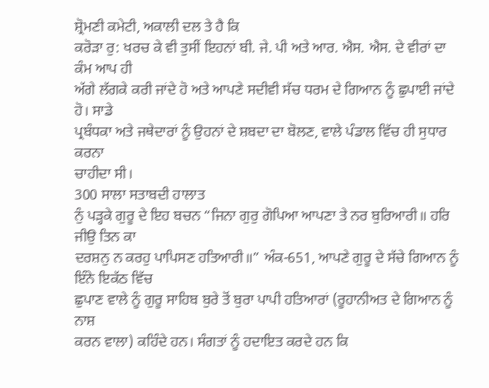ਸ਼੍ਰੋਮਣੀ ਕਮੇਟੀ, ਅਕਾਲੀ ਦਲ ਤੇ ਹੈ ਕਿ
ਕਰੋੜਾ ਰੁ: ਖਰਚ ਕੇ ਵੀ ਤੁਸੀਂ ਇਹਨਾਂ ਬੀ. ਜੇ. ਪੀ ਅਤੇ ਆਰ. ਐਸ. ਐਸ. ਦੇ ਵੀਰਾਂ ਦਾ ਕੰਮ ਆਪ ਹੀ
ਅੱਗੇ ਲੱਗਕੇ ਕਰੀ ਜਾਂਦੇ ਹੋ ਅਤੇ ਆਪਣੇ ਸਦੀਵੀ ਸੱਚ ਧਰਮ ਦੇ ਗਿਆਨ ਨੂੰ ਛੁਪਾਈ ਜਾਂਦੇ ਹੋ। ਸਾਡੇ
ਪ੍ਰਬੰਧਕਾ ਅਤੇ ਜਥੇਦਾਰਾਂ ਨੂੰ ਉਹਨਾਂ ਦੇ ਸ਼ਬਦਾ ਦਾ ਬੋਲਣ, ਵਾਲੇ ਪੰਡਾਲ ਵਿੱਚ ਹੀ ਸੁਧਾਰ ਕਰਨਾ
ਚਾਹੀਦਾ ਸੀ।
300 ਸਾਲਾ ਸਤਾਬਦੀ ਹਾਲਾਤ
ਨੁੰ ਪੜ੍ਹਕੇ ਗੁਰੂ ਦੇ ਇਹ ਬਚਨ “ਜਿਨਾ ਗੁਰੁ ਗੋਪਿਆ ਆਪਣਾ ਤੇ ਨਰ ਬੁਰਿਆਰੀ॥ ਹਰਿ ਜੀਉ ਤਿਨ ਕਾ
ਦਰਸ਼ਨੁ ਨ ਕਰਹੁ ਪਾਪਿਸਣ ਹਤਿਆਰੀ॥” ਅੰਕ-651, ਆਪਣੇ ਗੁਰੂ ਦੇ ਸੱਚੇ ਗਿਆਨ ਨੂੰ ਇੰਨੇ ਇਕੱਠ ਵਿੱਚ
ਛੁਪਾਣ ਵਾਲੇ ਨੂੰ ਗੁਰੂ ਸਾਹਿਬ ਬੁਰੇ ਤੋਂ ਬੁਰਾ ਪਾਪੀ ਹਤਿਆਰਾਂ (ਰੂਹਾਨੀਅਤ ਦੇ ਗਿਆਨ ਨੂੰ ਨਾਸ਼
ਕਰਨ ਵਾਲਾ) ਕਹਿੰਦੇ ਹਨ। ਸੰਗਤਾਂ ਨੂੰ ਹਦਾਇਤ ਕਰਦੇ ਹਨ ਕਿ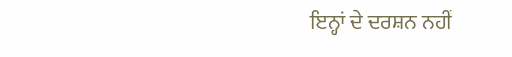ਇਨ੍ਹਾਂ ਦੇ ਦਰਸ਼ਨ ਨਹੀਂ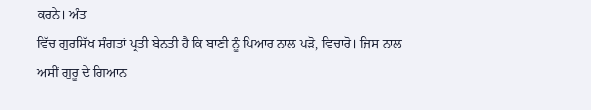ਕਰਨੇ। ਅੰਤ
ਵਿੱਚ ਗੁਰਸਿੱਖ ਸੰਗਤਾਂ ਪ੍ਰਤੀ ਬੇਨਤੀ ਹੈ ਕਿ ਬਾਣੀ ਨੂੰ ਪਿਆਰ ਨਾਲ ਪੜੋ, ਵਿਚਾਰੋ। ਜਿਸ ਨਾਲ
ਅਸੀਂ ਗੁਰੂ ਦੇ ਗਿਆਨ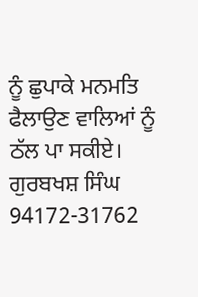ਨੂੰ ਛੁਪਾਕੇ ਮਨਮਤਿ ਫੈਲਾਉਣ ਵਾਲਿਆਂ ਨੂੰ ਠੱਲ ਪਾ ਸਕੀਏ।
ਗੁਰਬਖਸ਼ ਸਿੰਘ
94172-31762